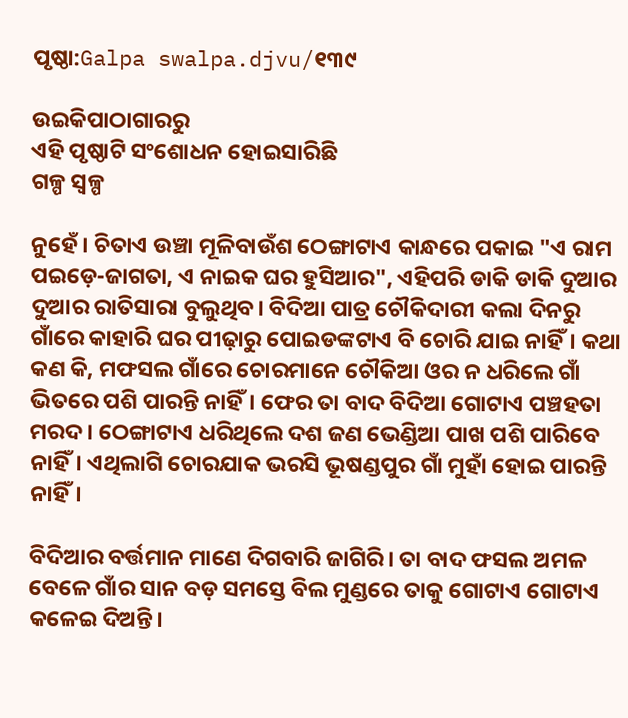ପୃଷ୍ଠା:Galpa swalpa.djvu/୧୩୯

ଉଇକିପାଠାଗାର‌ରୁ
ଏହି ପୃଷ୍ଠାଟି ସଂଶୋଧନ ହୋଇସାରିଛି
ଗଳ୍ପ ସ୍ୱଳ୍ପ

ନୁହେଁ। ଚିତାଏ ଉଞ୍ଚା ମୂଳିବାଉଁଶ ଠେଙ୍ଗାଟାଏ କାନ୍ଧରେ ପକାଇ "ଏ ରାମ ପଇଡ଼େ-ଜାଗତା, ଏ ନାଇକ ଘର ହୁସିଆର", ଏହିପରି ଡାକି ଡାକି ଦୁଆର ଦୁଆର ରାତିସାରା ବୁଲୁଥିବ। ବିଦିଆ ପାତ୍ର ଚୌକିଦାରୀ କଲା ଦିନରୁ ଗାଁରେ କାହାରି ଘର ପୀଢ଼ାରୁ ପୋଇଡଙ୍କଟାଏ ବି ଚୋରି ଯାଇ ନାହିଁ। କଥା କଣ କି, ମଫସଲ ଗାଁରେ ଚୋରମାନେ ଚୌକିଆ ଓର ନ ଧରିଲେ ଗାଁ ଭିତରେ ପଶି ପାରନ୍ତି ନାହିଁ। ଫେର ତା ବାଦ ବିଦିଆ ଗୋଟାଏ ପଞ୍ଚହତା ମରଦ। ଠେଙ୍ଗାଟାଏ ଧରିଥିଲେ ଦଶ ଜଣ ଭେଣ୍ଡିଆ ପାଖ ପଶି ପାରିବେ ନାହିଁ। ଏଥିଲାଗି ଚୋରଯାକ ଭରସି ଭୂଷଣ୍ଡପୁର ଗାଁ ମୁହାଁ ହୋଇ ପାରନ୍ତି ନାହିଁ।

ବିଦିଆର ବର୍ତ୍ତମାନ ମାଣେ ଦିଗବାରି ଜାଗିରି। ତା ବାଦ ଫସଲ ଅମଳ ବେଳେ ଗାଁର ସାନ ବଡ଼ ସମସ୍ତେ ବିଲ ମୁଣ୍ଡରେ ତାକୁ ଗୋଟାଏ ଗୋଟାଏ କଳେଇ ଦିଅନ୍ତି।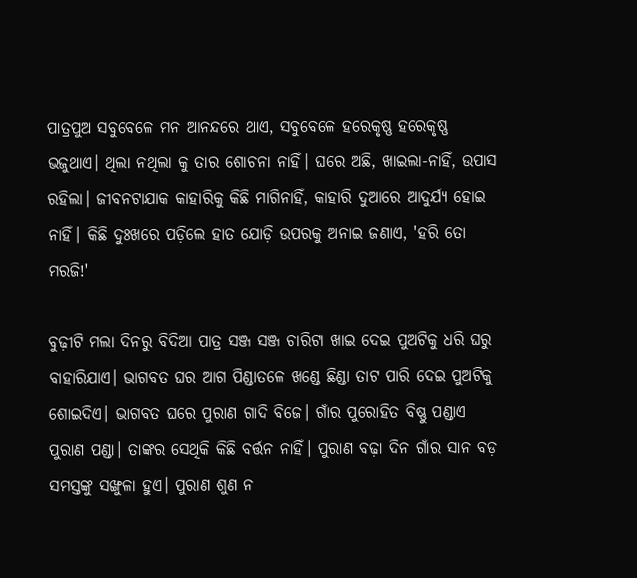ପାତ୍ରପୁଅ ସବୁବେଳେ ମନ ଆନନ୍ଦରେ ଥାଏ, ସବୁବେଳେ ହରେକୃଷ୍ଣ ହରେକୃଷ୍ଣ ଭଜୁଥାଏ। ଥିଲା ନଥିଲା କୁ ତାର ଶୋଚନା ନାହିଁ। ଘରେ ଅଛି, ଖାଇଲା-ନାହିଁ, ଉପାସ ରହିଲା। ଜୀବନଟାଯାକ କାହାରିକୁ କିଛି ମାଗିନାହିଁ, କାହାରି ଦୁଆରେ ଆଦୁର୍ଯ୍ୟ ହୋଇ ନାହିଁ। କିଛି ଦୁଃଖରେ ପଡ଼ିଲେ ହାତ ଯୋଡ଼ି ଉପରକୁ ଅନାଇ ଜଣାଏ, 'ହରି ତୋ ମରଜି!'

ବୁଢ଼ୀଟି ମଲା ଦିନରୁ ବିଦିଆ ପାତ୍ର ସଞ୍ଜ ସଞ୍ଜ ଚାରିଟା ଖାଇ ଦେଇ ପୁଅଟିକୁ ଧରି ଘରୁ ବାହାରିଯାଏ। ଭାଗବତ ଘର ଆଗ ପିଣ୍ଡାତଳେ ଖଣ୍ଡେ ଛିଣ୍ଡା ତାଟ ପାରି ଦେଇ ପୁଅଟିକୁ ଶୋଇଦିଏ। ଭାଗବତ ଘରେ ପୁରାଣ ଗାଦି ବିଜେ। ଗାଁର ପୁରୋହିତ ବିଷ୍ଣୁ ପଣ୍ଡାଏ ପୁରାଣ ପଣ୍ଡା। ତାଙ୍କର ସେଥିକି କିଛି ବର୍ତ୍ତନ ନାହିଁ। ପୁରାଣ ବଢ଼ା ଦିନ ଗାଁର ସାନ ବଡ଼ ସମସ୍ତଙ୍କୁ ସଙ୍ଖୁଳା ହୁଏ। ପୁରାଣ ଶୁଣ ନ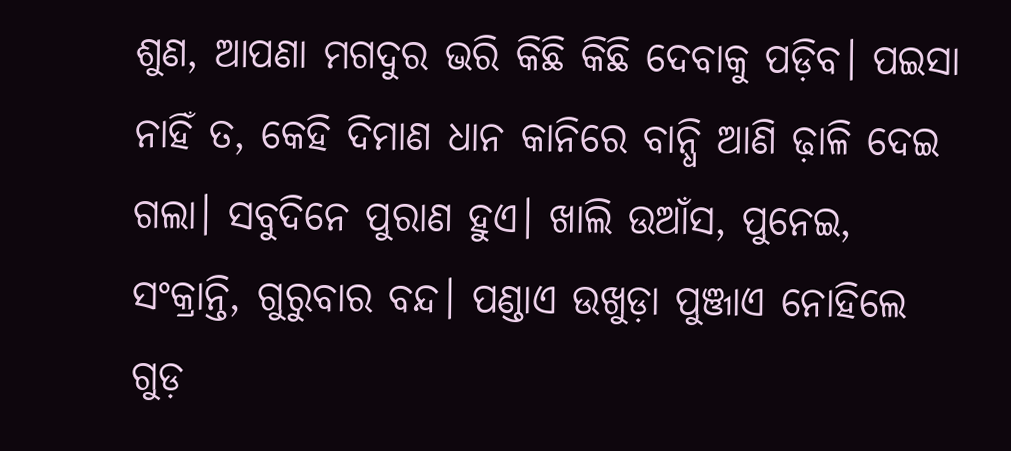ଶୁଣ, ଆପଣା ମଗଦୁର ଭରି କିଛି କିଛି ଦେବାକୁ ପଡ଼ିବ। ପଇସା ନାହିଁ ତ, କେହି ଦିମାଣ ଧାନ କାନିରେ ବାନ୍ଧି ଆଣି ଢ଼ାଳି ଦେଇ ଗଲା। ସବୁଦିନେ ପୁରାଣ ହୁଏ। ଖାଲି ଉଆଁସ, ପୁନେଇ, ସଂକ୍ରାନ୍ତି, ଗୁରୁବାର ବନ୍ଦ। ପଣ୍ଡାଏ ଉଖୁଡ଼ା ପୁଞ୍ଜାଏ ନୋହିଲେ ଗୁଡ଼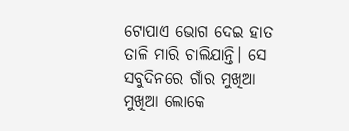ଟୋପାଏ ଭୋଗ ଦେଇ ହାତ ତାଳି ମାରି ଚାଲିଯାନ୍ତି। ସେ ସବୁଦିନରେ ଗାଁର ମୁଖିଆ ମୁଖିଆ ଲୋକେ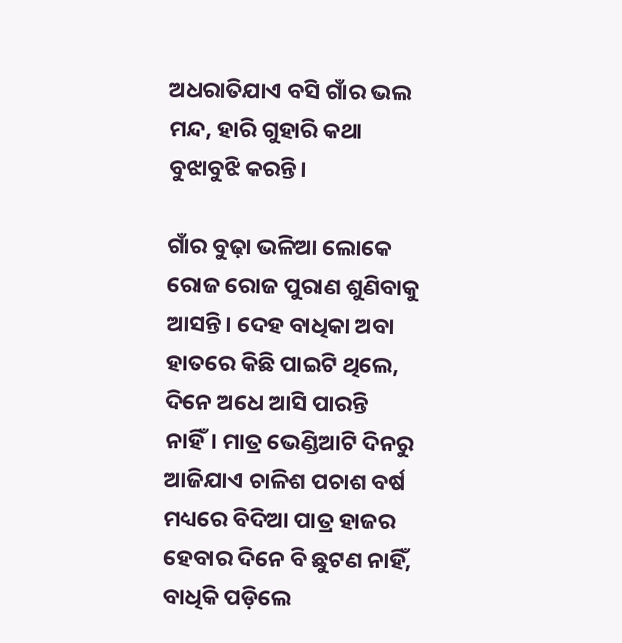ଅଧରାତିଯାଏ ବସି ଗାଁର ଭଲ ମନ୍ଦ, ହାରି ଗୁହାରି କଥା ବୁଝାବୁଝି କରନ୍ତି।

ଗାଁର ବୁଢ଼ା ଭଳିଆ ଲୋକେ ରୋଜ ରୋଜ ପୁରାଣ ଶୁଣିବାକୁ ଆସନ୍ତି। ଦେହ ବାଧିକା ଅବା ହାତରେ କିଛି ପାଇଟି ଥିଲେ, ଦିନେ ଅଧେ ଆସି ପାରନ୍ତି ନାହିଁ। ମାତ୍ର ଭେଣ୍ଡିଆଟି ଦିନରୁ ଆଜିଯାଏ ଚାଳିଶ ପଚାଶ ବର୍ଷ ମଧ୍ୟରେ ବିଦିଆ ପାତ୍ର ହାଜର ହେବାର ଦିନେ ବି ଛୁଟଣ ନାହିଁ, ବାଧିକି ପଡ଼ିଲେ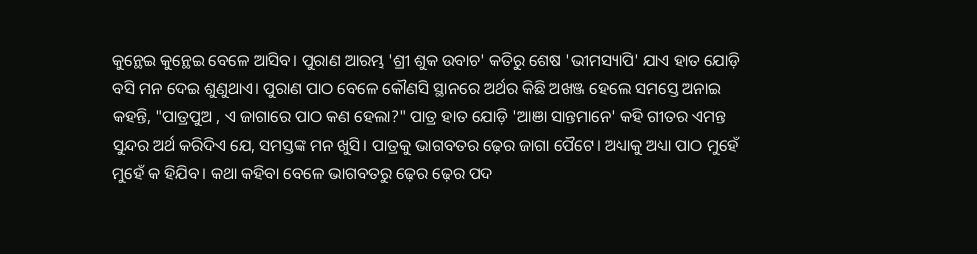କୁନ୍ଥେଇ କୁନ୍ଥେଇ ବେଳେ ଆସିବ। ପୁରାଣ ଆରମ୍ଭ 'ଶ୍ରୀ ଶୁକ ଉବାଚ' କତିରୁ ଶେଷ 'ଭୀମସ୍ୟାପି' ଯାଏ ହାତ ଯୋଡ଼ି ବସି ମନ ଦେଇ ଶୁଣୁଥାଏ। ପୁରାଣ ପାଠ ବେଳେ କୌଣସି ସ୍ଥାନରେ ଅର୍ଥର କିଛି ଅଖଞ୍ଜ ହେଲେ ସମସ୍ତେ ଅନାଇ କହନ୍ତି, "ପାତ୍ରପୁଅ , ଏ ଜାଗାରେ ପାଠ କଣ ହେଲା?" ପାତ୍ର ହାତ ଯୋଡ଼ି 'ଆଞା ସାନ୍ତମାନେ' କହି ଗୀତର ଏମନ୍ତ ସୁନ୍ଦର ଅର୍ଥ କରିଦିଏ ଯେ, ସମସ୍ତଙ୍କ ମନ ଖୁସି। ପାତ୍ରକୁ ଭାଗବତର ଢ଼େର ଜାଗା ପୈଟେ। ଅଧ୍ୟାକୁ ଅଧ୍ୟା ପାଠ ମୁହେଁ ମୁହେଁ କ ହିଯିବ। କଥା କହିବା ବେଳେ ଭାଗବତରୁ ଢ଼େର ଢ଼େର ପଦ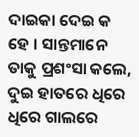ଦାଇକା ଦେଇ କ ହେ । ସାନ୍ତମାନେ ତାକୁ ପ୍ରଶଂସା କଲେ, ଦୁଇ ହାତରେ ଧିରେ ଧିରେ ଗାଲରେ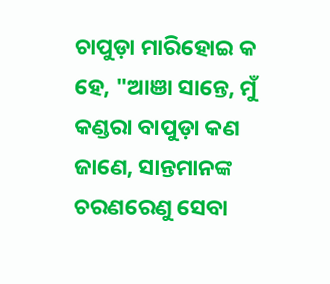ଚାପୁଡ଼ା ମାରିହୋଇ କ ହେ, "ଆଞା ସାନ୍ତେ, ମୁଁ କଣ୍ଡରା ବାପୁଡ଼ା କଣ ଜାଣେ, ସାନ୍ତମାନଙ୍କ ଚରଣରେଣୁ ସେବା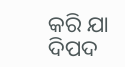କରି ଯା ଦିପଦ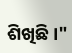ଶିଖିଛି।"